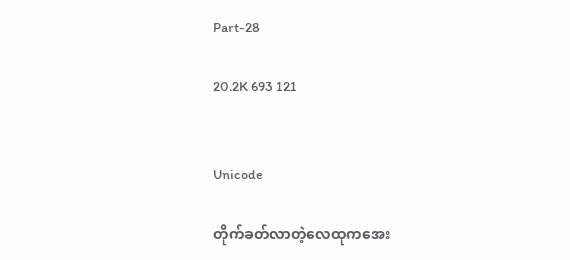Part-28

20.2K 693 121


Unicode

တိုက်ခတ်လာတဲ့လေထုကအေး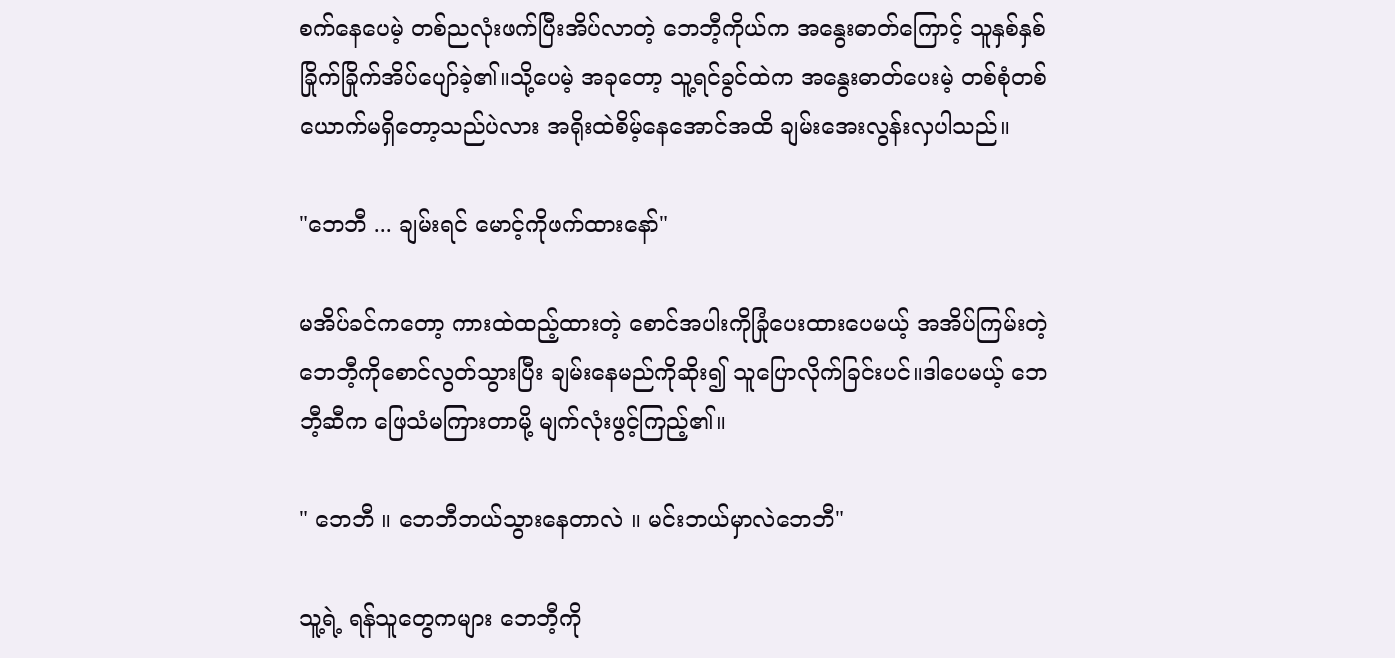စက်နေပေမဲ့ တစ်ညလုံးဖက်ပြီးအိပ်လာတဲ့ ဘေဘီ့ကိုယ်က အနွေးဓာတ်ကြောင့် သူနှစ်နှစ်ခြိုက်ခြိုက်အိပ်ပျော်ခဲ့၏။သို့ပေမဲ့ အခုတော့ သူ့ရင်ခွင်ထဲက အနွေးဓာတ်ပေးမဲ့ တစ်စုံတစ်ယောက်မရှိတော့သည်ပဲလား အရိုးထဲစိမ့်နေအောင်အထိ ချမ်းအေးလွန်းလှပါသည်။

"ဘေဘီ ... ချမ်းရင် မောင့်ကိုဖက်ထားနော်"

မအိပ်ခင်ကတော့ ကားထဲထည့်ထားတဲ့ စောင်အပါးကိုခြုံပေးထားပေမယ့် အအိပ်ကြမ်းတဲ့ ဘေဘီ့ကိုစောင်လွတ်သွားပြီး ချမ်းနေမည်ကိုဆိုး၍ သူပြောလိုက်ခြင်းပင်။ဒါပေမယ့် ဘေဘီ့ဆီက ဖြေသံမကြားတာမို့ မျက်လုံးဖွင့်ကြည့်၏။

" ဘေဘီ ။ ဘေဘီဘယ်သွားနေတာလဲ ။ မင်းဘယ်မှာလဲဘေဘီ"

သူ့ရဲ့ ရန်သူတွေကများ ဘေဘီ့ကို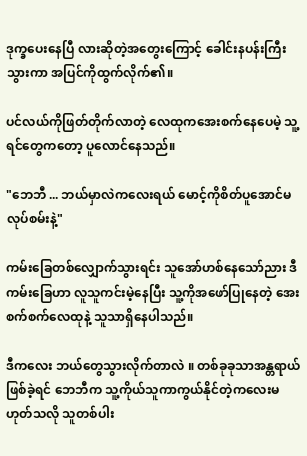ဒုက္ခပေးနေပြီ လားဆိုတဲ့အတွေးကြောင့် ခေါင်းနပန်းကြီးသွားကာ အပြင်ကိုထွက်လိုက်၏။

ပင်လယ်ကိုဖြတ်တိုက်လာတဲ့ လေထုကအေးစက်နေပေမဲ့ သူ့ရင်တွေကတော့ ပူလောင်နေသည်။

"ဘေဘီ ... ဘယ်မှာလဲကလေးရယ် မောင့်ကိုစိတ်ပူအောင်မလုပ်စမ်းနဲ့"

ကမ်းခြေတစ်လျှောက်သွားရင်း သူအော်ဟစ်နေသော်ညား ဒီကမ်းခြေဟာ လူသူကင်းမဲ့နေပြီး သူ့ကိုအဖော်ပြုနေတဲ့ အေးစက်စက်လေထုနဲ့ သူသာရှိနေပါသည်။

ဒီကလေး ဘယ်တွေသွားလိုက်တာလဲ ။ တစ်ခုခုသာအန္တရာယ်ဖြစ်ခဲ့ရင် ဘေဘီက သူ့ကိုယ်သူကာကွယ်နိုင်တဲ့ကလေးမဟုတ်သလို သူတစ်ပါး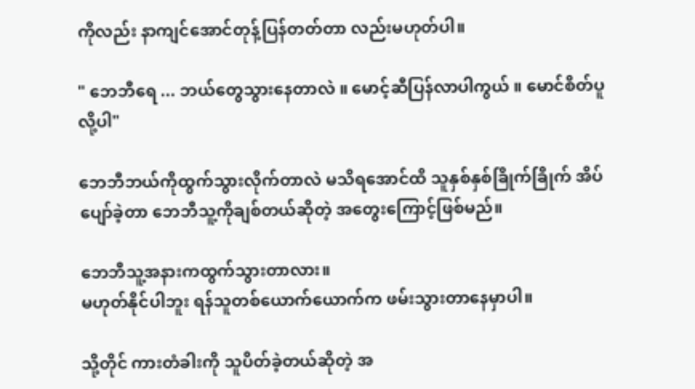ကိုလည်း နာကျင်အောင်တုန့်ပြန်တတ်တာ လည်းမဟုတ်ပါ။

" ဘေဘီရေ ... ဘယ်တွေသွားနေတာလဲ ။ မောင့်ဆီပြန်လာပါကွယ် ။ မောင်စိတ်ပူလို့ပါ"

ဘေဘီဘယ်ကိုထွက်သွားလိုက်တာလဲ မသိရအောင်ထိ သူနှစ်နှစ်ခြိုက်ခြိုက် အိပ်ပျော်ခဲ့တာ ဘေဘီသူ့ကိုချစ်တယ်ဆိုတဲ့ အတွေးကြောင့်ဖြစ်မည်။

ဘေဘီသူ့အနားကထွက်သွားတာလား။
မဟုတ်နိုင်ပါဘူး ရန်သူတစ်ယောက်ယောက်က ဖမ်းသွားတာနေမှာပါ။

သို့တိုင် ကားတံခါးကို သူပိတ်ခဲ့တယ်ဆိုတဲ့ အ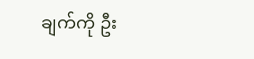ချက်ကို ဦး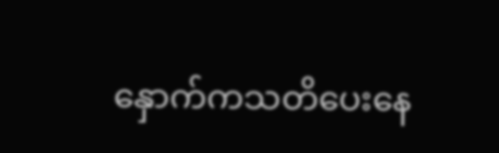နှောက်ကသတိပေးနေ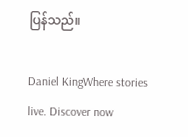ပြန်သည်။

Daniel KingWhere stories live. Discover now